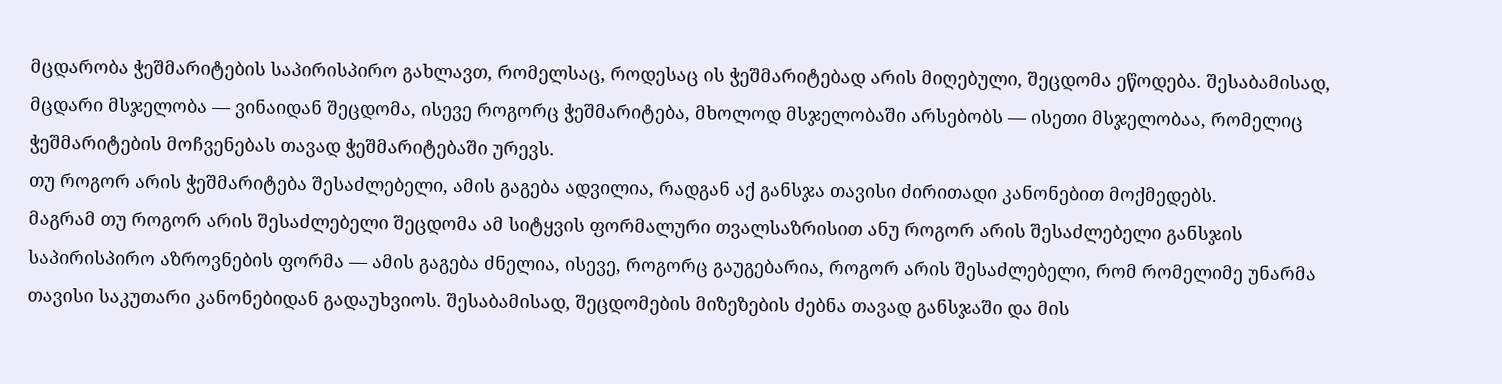მცდარობა ჭეშმარიტების საპირისპირო გახლავთ, რომელსაც, როდესაც ის ჭეშმარიტებად არის მიღებული, შეცდომა ეწოდება. შესაბამისად, მცდარი მსჯელობა — ვინაიდან შეცდომა, ისევე როგორც ჭეშმარიტება, მხოლოდ მსჯელობაში არსებობს — ისეთი მსჯელობაა, რომელიც ჭეშმარიტების მოჩვენებას თავად ჭეშმარიტებაში ურევს.
თუ როგორ არის ჭეშმარიტება შესაძლებელი, ამის გაგება ადვილია, რადგან აქ განსჯა თავისი ძირითადი კანონებით მოქმედებს.
მაგრამ თუ როგორ არის შესაძლებელი შეცდომა ამ სიტყვის ფორმალური თვალსაზრისით ანუ როგორ არის შესაძლებელი განსჯის საპირისპირო აზროვნების ფორმა — ამის გაგება ძნელია, ისევე, როგორც გაუგებარია, როგორ არის შესაძლებელი, რომ რომელიმე უნარმა თავისი საკუთარი კანონებიდან გადაუხვიოს. შესაბამისად, შეცდომების მიზეზების ძებნა თავად განსჯაში და მის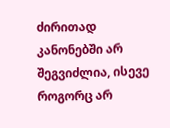ძირითად კანონებში არ შეგვიძლია, ისევე როგორც არ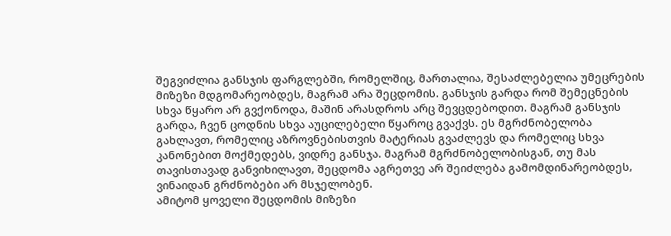შეგვიძლია განსჯის ფარგლებში, რომელშიც, მართალია, შესაძლებელია უმეცრების მიზეზი მდგომარეობდეს, მაგრამ არა შეცდომის. განსჯის გარდა რომ შემეცნების სხვა წყარო არ გვქონოდა, მაშინ არასდროს არც შევცდებოდით. მაგრამ განსჯის გარდა, ჩვენ ცოდნის სხვა აუცილებელი წყაროც გვაქვს. ეს მგრძნობელობა გახლავთ, რომელიც აზროვნებისთვის მატერიას გვაძლევს და რომელიც სხვა კანონებით მოქმედებს, ვიდრე განსჯა. მაგრამ მგრძნობელობისგან, თუ მას თავისთავად განვიხილავთ, შეცდომა აგრეთვე არ შეიძლება გამომდინარეობდეს, ვინაიდან გრძნობები არ მსჯელობენ.
ამიტომ ყოველი შეცდომის მიზეზი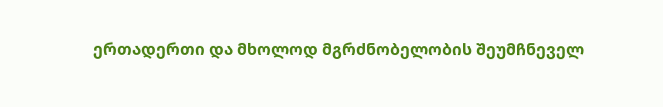ერთადერთი და მხოლოდ მგრძნობელობის შეუმჩნეველ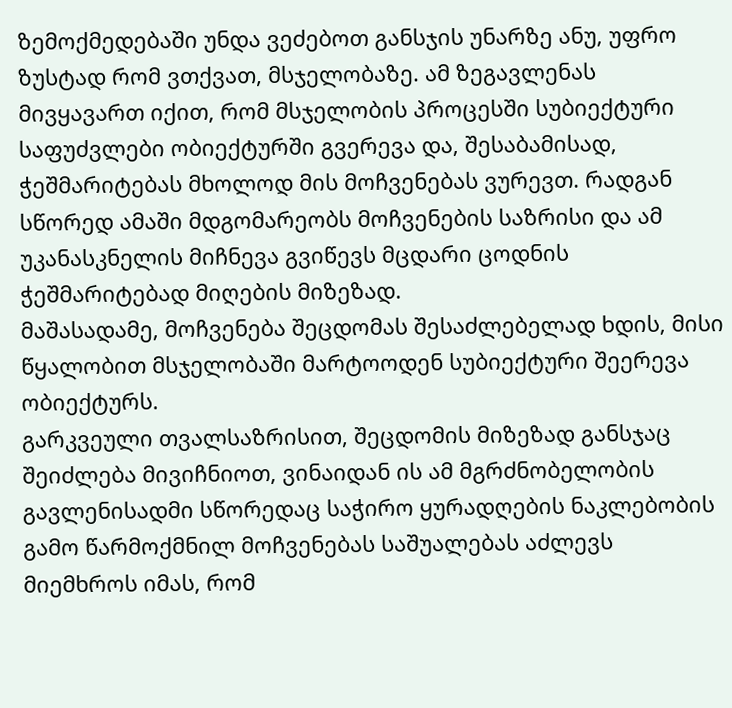ზემოქმედებაში უნდა ვეძებოთ განსჯის უნარზე ანუ, უფრო ზუსტად რომ ვთქვათ, მსჯელობაზე. ამ ზეგავლენას მივყავართ იქით, რომ მსჯელობის პროცესში სუბიექტური საფუძვლები ობიექტურში გვერევა და, შესაბამისად, ჭეშმარიტებას მხოლოდ მის მოჩვენებას ვურევთ. რადგან სწორედ ამაში მდგომარეობს მოჩვენების საზრისი და ამ უკანასკნელის მიჩნევა გვიწევს მცდარი ცოდნის ჭეშმარიტებად მიღების მიზეზად.
მაშასადამე, მოჩვენება შეცდომას შესაძლებელად ხდის, მისი წყალობით მსჯელობაში მარტოოდენ სუბიექტური შეერევა ობიექტურს.
გარკვეული თვალსაზრისით, შეცდომის მიზეზად განსჯაც შეიძლება მივიჩნიოთ, ვინაიდან ის ამ მგრძნობელობის გავლენისადმი სწორედაც საჭირო ყურადღების ნაკლებობის გამო წარმოქმნილ მოჩვენებას საშუალებას აძლევს მიემხროს იმას, რომ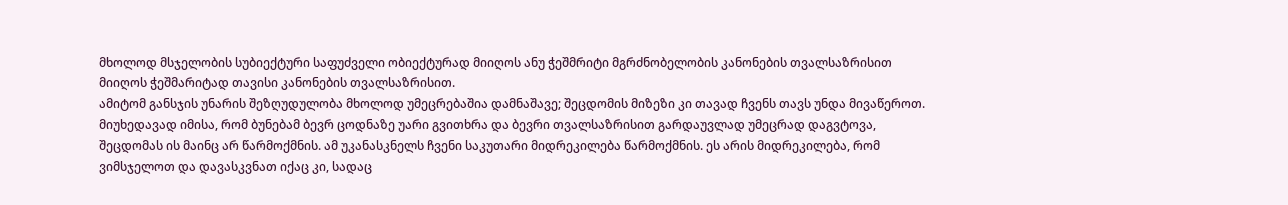მხოლოდ მსჯელობის სუბიექტური საფუძველი ობიექტურად მიიღოს ანუ ჭეშმრიტი მგრძნობელობის კანონების თვალსაზრისით მიიღოს ჭეშმარიტად თავისი კანონების თვალსაზრისით.
ამიტომ განსჯის უნარის შეზღუდულობა მხოლოდ უმეცრებაშია დამნაშავე; შეცდომის მიზეზი კი თავად ჩვენს თავს უნდა მივაწეროთ. მიუხედავად იმისა, რომ ბუნებამ ბევრ ცოდნაზე უარი გვითხრა და ბევრი თვალსაზრისით გარდაუვლად უმეცრად დაგვტოვა, შეცდომას ის მაინც არ წარმოქმნის. ამ უკანასკნელს ჩვენი საკუთარი მიდრეკილება წარმოქმნის. ეს არის მიდრეკილება, რომ ვიმსჯელოთ და დავასკვნათ იქაც კი, სადაც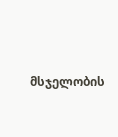მსჯელობის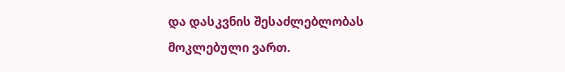და დასკვნის შესაძლებლობას მოკლებული ვართ.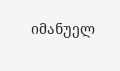იმანუელ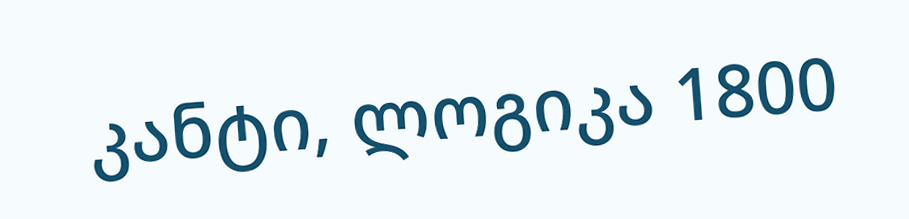კანტი, ლოგიკა 1800